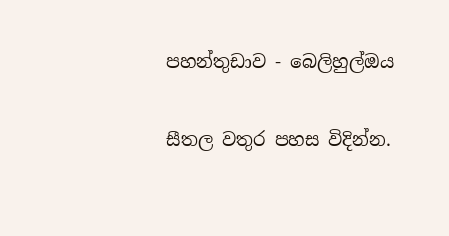පහන්තුඩාව - බෙලිහුල්ඔය

සීතල වතුර පහස විදින්න.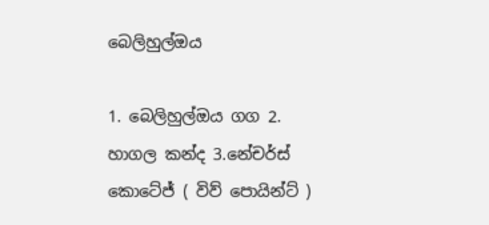බෙලිහුල්ඔය

1. බෙලිහුල්ඔය ගග 2. හාගල කන්ද 3.නේචර්ස් කොටේජ් ( විව් පොයින්ට් )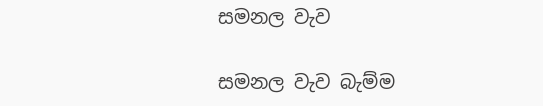සමනල වැව

සමනල වැව බැම්ම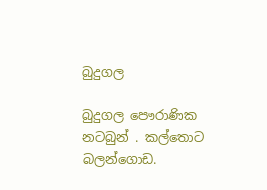බුදුගල

බුදුගල පෞරාණික නටබුන් . කල්තොට බලන්ගොඩ.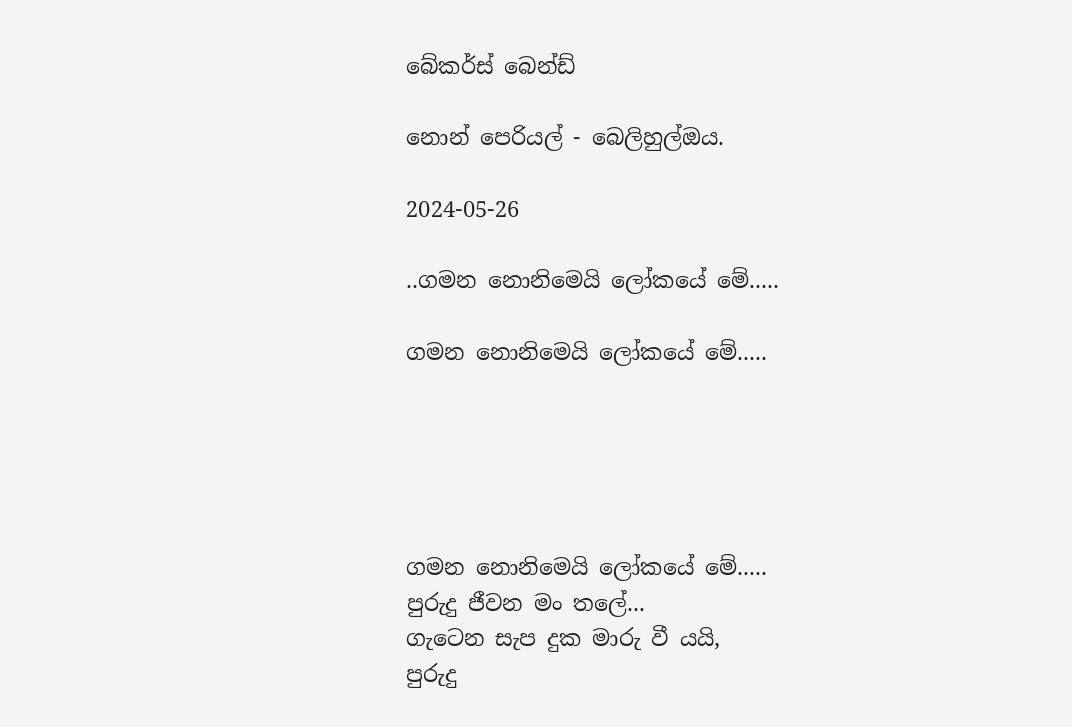බේකර්ස් බෙන්ඩ්

නොන් පෙරියල් - බෙලිහුල්ඔය.

2024-05-26

..ගමන නොනිමෙයි ලෝකයේ මේ.....

ගමන නොනිමෙයි ලෝකයේ මේ.....





ගමන නොනිමෙයි ලෝකයේ මේ.....
පුරුදු ජීවන මං තලේ...
ගැටෙන සැප දුක මාරු වී යයි,
පුරුදු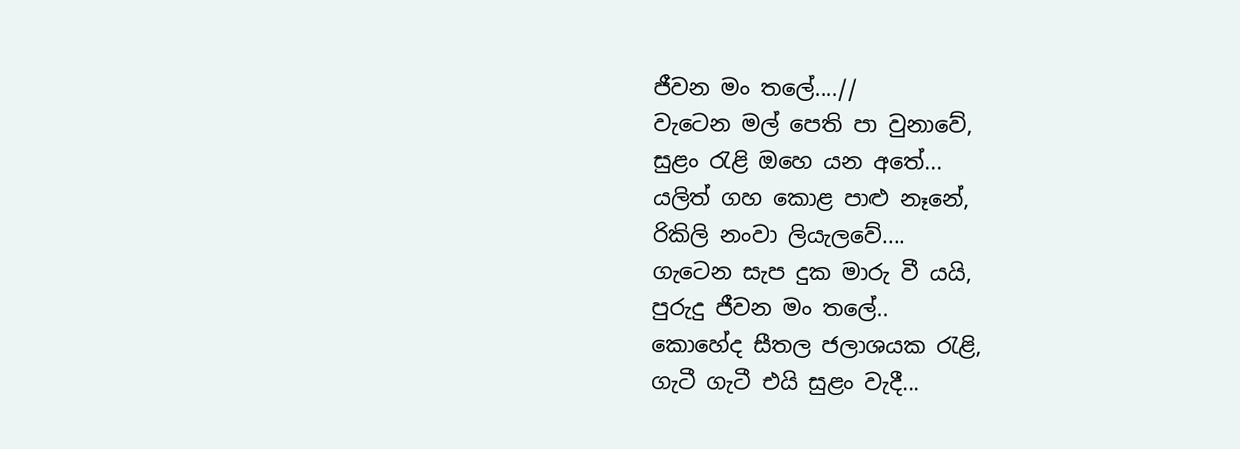ජීවන මං තලේ....//
වැටෙන මල් පෙති පා වුනාවේ,
සුළං රැළි ඔහෙ යන අතේ...
යලිත් ගහ කොළ පාළු නෑනේ,
රිකිලි නංවා ලියැලවේ....
ගැටෙන සැප දුක මාරු වී යයි,
පුරුදු ජීවන මං තලේ..
කොහේද සීතල ජලාශයක රැළි,
ගැටී ගැටී එයි සුළං වැදී...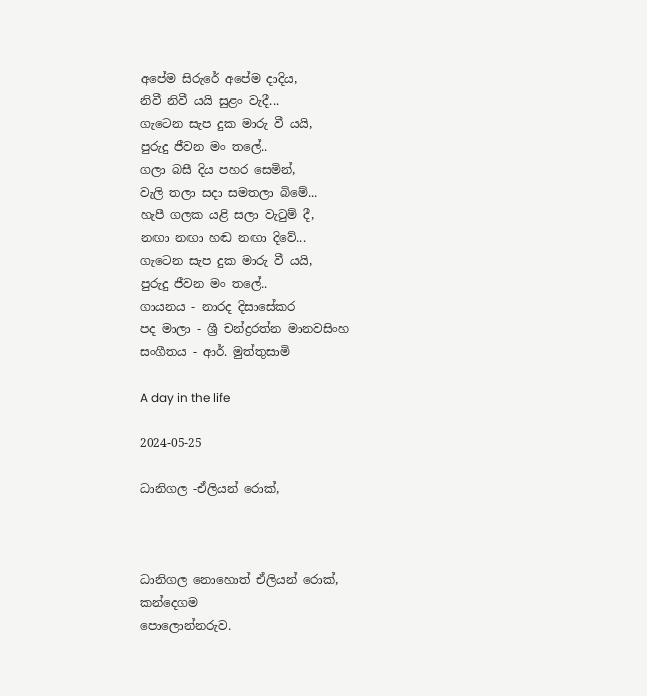අපේම සිරුරේ අපේම දාදිය,
නිවී නිවී යයි සුළං වැදී...
ගැටෙන සැප දුක මාරු වී යයි,
පුරුදු ජීවන මං තලේ..
ගලා බසී දිය පහර සෙමින්,
වැලි තලා සදා සමතලා බිමේ...
හැපී ගලක යළි සලා වැටුම් දී,
නඟා නඟා හඬ නඟා දිවේ...
ගැටෙන සැප දුක මාරු වී යයි,
පුරුදු ජීවන මං තලේ..
ගායනය - නාරද දිසාසේකර
පද මාලා - ශ්‍රී චන්ද්‍රරත්න මානවසිංහ
සංගීතය - ආර්. මුත්තුසාමි

A day in the life

2024-05-25

ධානිගල -ඒලියන් රොක්,



ධානිගල නොහොත් ඒලියන් රොක්,
කන්දෙගම
පොලොන්නරුව.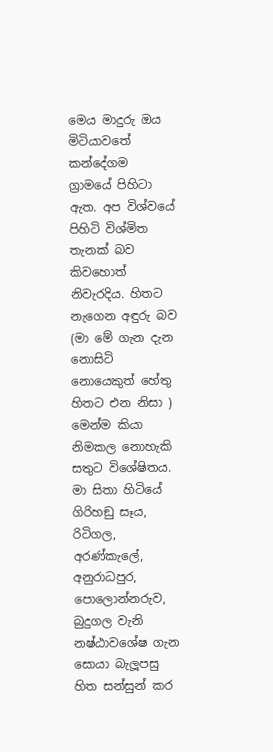මෙය මාදුරු ඔය මිටියාවතේ කන්දේගම ග්‍රාමයේ පිහිටා ඇත. අප විශ්වයේ පිහිටි විශ්මිත තැනක් බව කිවහොත් නිවැරදිය. හිතට නැගෙන අඳුරු බව (මා මේ ගැන දැන නොසිටි නොයෙකුත් හේතු හිතට එන නිසා ) මෙන්ම කියා නිමකල නොහැකි සතුට විශේෂිතය. මා සිතා හිටියේ ගිරිහඞු සෑය, රිටිගල, අරණ්කැලේ, අනුරාධපුර, පොලොන්නරුව, බුදුගල වැනි නෂ්ඨාවශේෂ ගැන සොයා බැලූපසු හිත සන්සුන් කර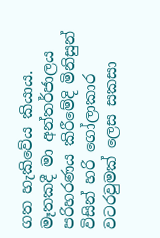ගත හැකිවේය කියාය.
මෑතකදී මා අන්තර්ජාලය පරිහරණය කිරීමේදි මිනිසුන් විසින් හරි ගෝලාකාර වටරවුමක් ලෙස සකසා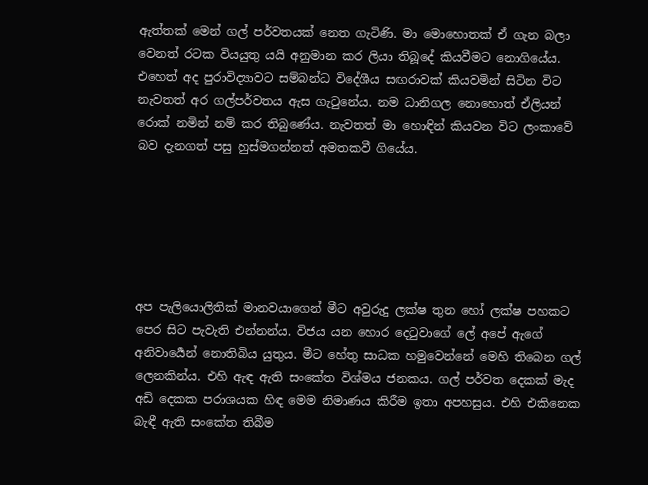ඇත්තක් මෙන් ගල් පර්වතයක් නෙත ගැටිණි. මා මොහොතක් ඒ ගැන බලා වෙනත් රටක වියයුතු යයි අනුමාන කර ලියා තිබූදේ කියවීමට නොගියේය. එහෙත් අද පුරාවිද්‍යාවට සම්බන්ධ විදේශීය සඟරාවක් කියවමින් සිටින විට නැවතත් අර ගල්පර්වතය ඇස ගැටුනේය. නම ධානිගල නොහොත් ඒලියන් රොක් නමින් නම් කර තිබුණේය. නැවතත් මා හොඳින් කියවන විට ලංකාවේ බව දැනගත් පසු හුස්මගන්නත් අමතකවී ගියේය.






අප පැලියොලිතික් මානවයාගෙන් මීට අවුරුදු ලක්ෂ තුන හෝ ලක්ෂ පහකට පෙර සිට පැවැති එන්නන්ය. විජය යන හොර දෙටුවාගේ ලේ අපේ ඇගේ අනිවාර්‍යෙන් නොතිබිය යුතුය. මීට හේතු සාධක හමුවෙන්නේ මෙහි තිබෙන ගල් ලෙනකින්ය. එහි ඇඳ ඇති සංකේත විශ්මය ජනකය. ගල් පර්වත දෙකක් මැද අඩි දෙකක පරාශයක හිඳ මෙම නිමාණය කිරීම ඉතා අපහසුය. එහි එකිනෙක බැඳී ඇති සංකේත තිබීම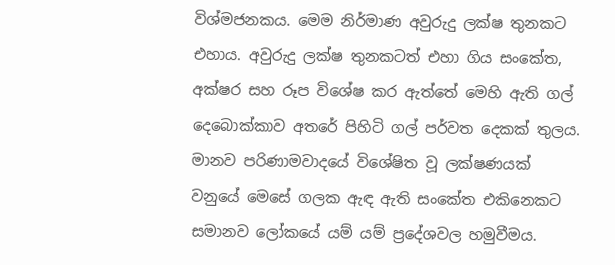විශ්මජනකය. මෙම නිර්මාණ අවුරුදු ලක්ෂ තුනකට එහාය. අවුරුදු ලක්ෂ තුනකටත් එහා ගිය සංකේත, අක්ෂර සහ රූප විශේෂ කර ඇත්තේ මෙහි ඇති ගල් දෙබොක්කාව අතරේ පිහිටි ගල් පර්වත දෙකක් තුලය. මානව පරිණාමවාදයේ විශේෂිත වූ ලක්ෂණයක් වනුයේ මෙසේ ගලක ඇඳ ඇති සංකේත එකිනෙකට සමානව ලෝකයේ යම් යම් ප්‍රදේශවල හමුවීමය.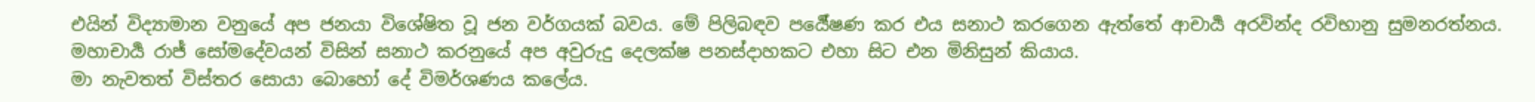එයින් විද්‍යාමාන වනුයේ අප ජනයා විශේෂිත වූ ජන වර්ගයක් බවය. මේ පිලිබඳව පර්‍යේෂණ කර එය සනාථ කරගෙන ඇත්තේ ආචාර්‍ය අරවින්ද රවිභානු සුමනරත්නය. මහාචාර්‍ය රාජ් සෝමදේවයන් විසින් සනාථ කරනුයේ අප අවුරුදු දෙලක්ෂ පනස්දාහකට එහා සිට එන මිනිසුන් කියාය.
මා නැවතත් විස්තර සොයා බොහෝ දේ විමර්ශණය කලේය.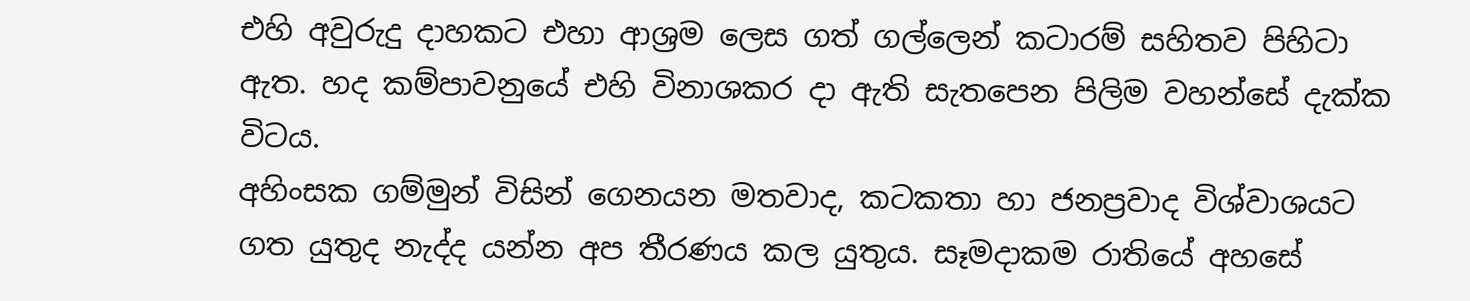එහි අවුරුදු දාහකට එහා ආශ්‍රම ලෙස ගත් ගල්ලෙන් කටාරම් සහිතව පිහිටා ඇත. හද කම්පාවනුයේ එහි විනාශකර දා ඇති සැතපෙන පිලිම වහන්සේ දැක්ක විටය.
අහිංසක ගම්මුන් විසින් ගෙනයන මතවාද, කටකතා හා ජනප්‍රවාද විශ්වාශයට ගත යුතුද නැද්ද යන්න අප තීරණය කල යුතුය. සෑමදාකම රාතියේ අහසේ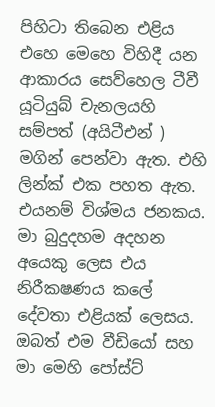පිහිටා තිබෙන එළිය එහෙ මෙහෙ විහිදී යන ආකාරය සෙව්හෙල ටීවී යූටියුබ් චැනලයහි සම්පත් (අයිටීඑන් ) මගින් පෙන්වා ඇත. එහි ලින්ක් එක පහත ඇත. එයනම් විශ්මය ජනකය. මා බුදුදහම අදහන අයෙකු ලෙස එය නිරීකෂණය කලේ දේවතා එළියක් ලෙසය. ඔබත් එම වීඩියෝ සහ මා මෙහි පෝස්ට්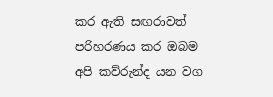කර ඇති සඟරාවත් පරිහරණය කර ඔබම අපි කව්රුන්ද යන වග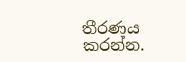තීරණය කරන්න.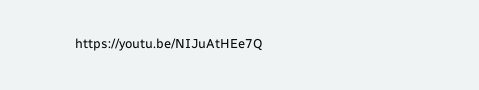https://youtu.be/NIJuAtHEe7Q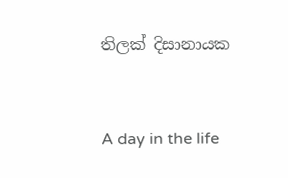තිලක් දිසානායක



A day in the life